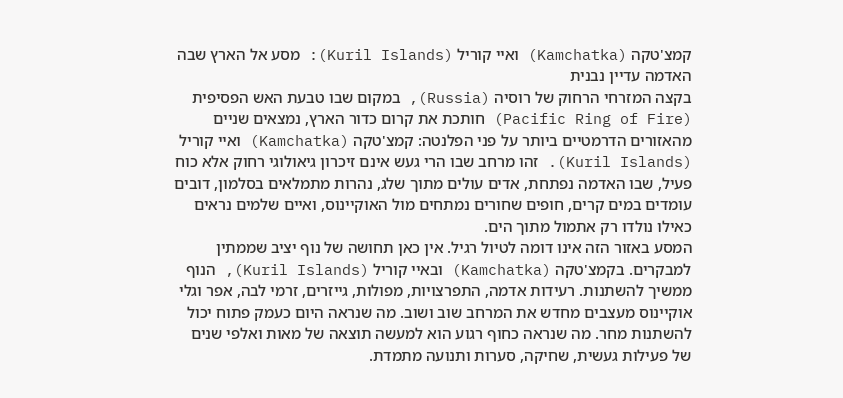קמצ'טקה (Kamchatka) ואיי קוריל (Kuril Islands): מסע אל הארץ שבה האדמה עדיין נבנית
בקצה המזרחי הרחוק של רוסיה (Russia), במקום שבו טבעת האש הפסיפית (Pacific Ring of Fire) חותכת את קרום כדור הארץ, נמצאים שניים מהאזורים הדרמטיים ביותר על פני הפלנטה: קמצ'טקה (Kamchatka) ואיי קוריל (Kuril Islands). זהו מרחב שבו הרי געש אינם זיכרון גיאולוגי רחוק אלא כוח פעיל, שבו האדמה נפתחת, אדים עולים מתוך שלג, נהרות מתמלאים בסלמון, דובים עומדים במים קרים, חופים שחורים נמתחים מול האוקיינוס, ואיים שלמים נראים כאילו נולדו רק אתמול מתוך הים.
המסע באזור הזה אינו דומה לטיול רגיל. אין כאן תחושה של נוף יציב שממתין למבקרים. בקמצ'טקה (Kamchatka) ובאיי קוריל (Kuril Islands), הנוף ממשיך להשתנות. רעידות אדמה, התפרצויות, מפולות, גייזרים, זרמי לבה, אפר וגלי אוקיינוס מעצבים מחדש את המרחב שוב ושוב. מה שנראה היום כעמק פתוח יכול להשתנות מחר. מה שנראה כחוף רגוע הוא למעשה תוצאה של מאות ואלפי שנים של פעילות געשית, שחיקה, סערות ותנועה מתמדת.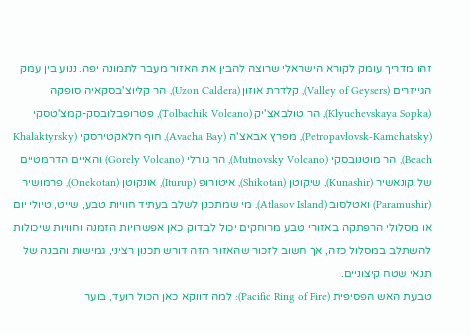זהו מדריך עומק לקורא הישראלי שרוצה להבין את האזור מעבר לתמונה יפה. ננוע בין עמק הגייזרים (Valley of Geysers), קלדרת אוזון (Uzon Caldera), הר קליוצ'בסקאיה סופקה (Klyuchevskaya Sopka), הר טולבאצ'יק (Tolbachik Volcano), פטרופבלובסק-קמצ'טסקי (Petropavlovsk-Kamchatsky), מפרץ אבאצ'ה (Avacha Bay), חוף חלאקטירסקי (Khalaktyrsky Beach), הר מוטנובסקי (Mutnovsky Volcano), הר גורלי (Gorely Volcano) והאיים הדרמטיים של קונאשיר (Kunashir), שיקוטן (Shikotan), איטורופ (Iturup), אונקוטן (Onekotan), פרמושיר (Paramushir) ואטלסוב (Atlasov Island). מי שמתכנן לשלב בעתיד חוויות טבע, שייט, טיולי יום או מסלולי הרפתקה באזורי טבע מרוחקים יכול לבדוק כאן אפשרויות הזמנה וחוויות שיכולות להשתלב במסלול כזה, אך חשוב לזכור שהאזור הזה דורש תכנון רציני, גמישות והבנה של תנאי שטח קיצוניים.
טבעת האש הפסיפית (Pacific Ring of Fire): למה דווקא כאן הכול רועד, בוער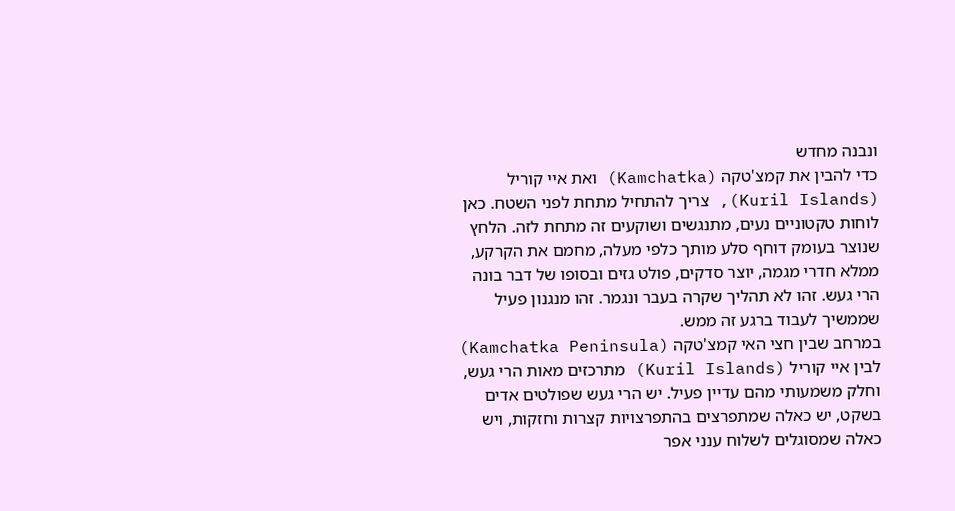ונבנה מחדש
כדי להבין את קמצ'טקה (Kamchatka) ואת איי קוריל (Kuril Islands), צריך להתחיל מתחת לפני השטח. כאן לוחות טקטוניים נעים, מתנגשים ושוקעים זה מתחת לזה. הלחץ שנוצר בעומק דוחף סלע מותך כלפי מעלה, מחמם את הקרקע, ממלא חדרי מגמה, יוצר סדקים, פולט גזים ובסופו של דבר בונה הרי געש. זהו לא תהליך שקרה בעבר ונגמר. זהו מנגנון פעיל שממשיך לעבוד ברגע זה ממש.
במרחב שבין חצי האי קמצ'טקה (Kamchatka Peninsula) לבין איי קוריל (Kuril Islands) מתרכזים מאות הרי געש, וחלק משמעותי מהם עדיין פעיל. יש הרי געש שפולטים אדים בשקט, יש כאלה שמתפרצים בהתפרצויות קצרות וחזקות, ויש כאלה שמסוגלים לשלוח ענני אפר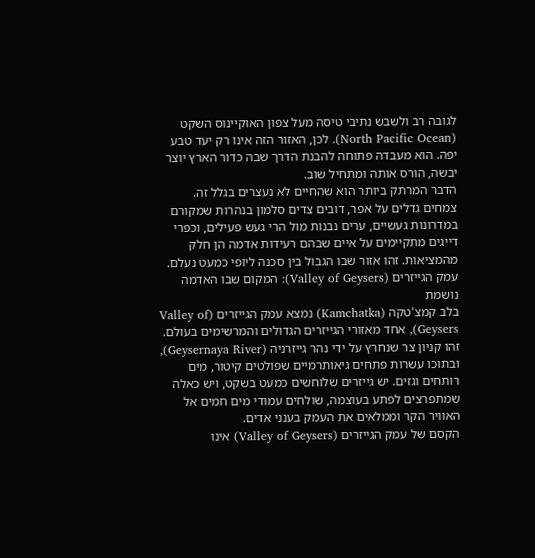לגובה רב ולשבש נתיבי טיסה מעל צפון האוקיינוס השקט (North Pacific Ocean). לכן, האזור הזה אינו רק יעד טבע יפה. הוא מעבדה פתוחה להבנת הדרך שבה כדור הארץ יוצר יבשה, הורס אותה ומתחיל שוב.
הדבר המרתק ביותר הוא שהחיים לא נעצרים בגלל זה. צמחים גדלים על אפר, דובים צדים סלמון בנהרות שמקורם במדרונות געשיים, ערים נבנות מול הרי געש פעילים, וכפרי דייגים מתקיימים על איים שבהם רעידות אדמה הן חלק מהמציאות. זהו אזור שבו הגבול בין סכנה ליופי כמעט נעלם.
עמק הגייזרים (Valley of Geysers): המקום שבו האדמה נושמת
בלב קמצ'טקה (Kamchatka) נמצא עמק הגייזרים (Valley of Geysers), אחד מאזורי הגייזרים הגדולים והמרשימים בעולם. זהו קניון צר שנחרץ על ידי נהר גייזרניה (Geysernaya River), ובתוכו עשרות פתחים גיאותרמיים שפולטים קיטור, מים רותחים וגזים. יש גייזרים שלוחשים כמעט בשקט, ויש כאלה שמתפרצים לפתע בעוצמה, שולחים עמודי מים חמים אל האוויר הקר וממלאים את העמק בענני אדים.
הקסם של עמק הגייזרים (Valley of Geysers) אינו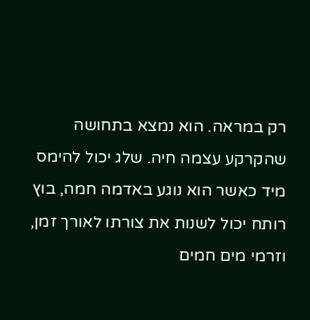רק במראה. הוא נמצא בתחושה שהקרקע עצמה חיה. שלג יכול להימס מיד כאשר הוא נוגע באדמה חמה, בוץ רותח יכול לשנות את צורתו לאורך זמן, וזרמי מים חמים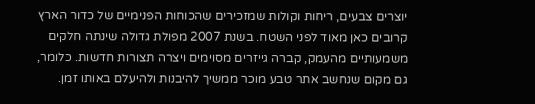יוצרים צבעים, ריחות וקולות שמזכירים שהכוחות הפנימיים של כדור הארץ קרובים כאן מאוד לפני השטח. בשנת 2007 מפולת גדולה שינתה חלקים משמעותיים מהעמק, קברה גייזרים מסוימים ויצרה תצורות חדשות. כלומר, גם מקום שנחשב אתר טבע מוכר ממשיך להיבנות ולהיעלם באותו זמן.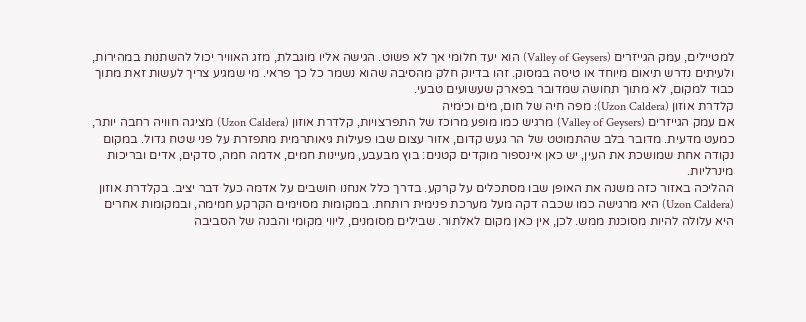למטיילים, עמק הגייזרים (Valley of Geysers) הוא יעד חלומי אך לא פשוט. הגישה אליו מוגבלת, מזג האוויר יכול להשתנות במהירות, ולעיתים נדרש תיאום מיוחד או טיסה במסוק. זהו בדיוק חלק מהסיבה שהוא נשמר כל כך פראי. מי שמגיע צריך לעשות זאת מתוך כבוד למקום, לא מתוך תחושה שמדובר בפארק שעשועים טבעי.
קלדרת אוזון (Uzon Caldera): מפה חיה של חום, מים וכימיה
אם עמק הגייזרים (Valley of Geysers) מרגיש כמו מופע מרוכז של התפרצויות, קלדרת אוזון (Uzon Caldera) מציגה חוויה רחבה יותר, כמעט מדעית. מדובר בלב שהתמוטט של הר געש קדום, אזור עצום שבו פעילות גיאותרמית מתפזרת על פני שטח גדול. במקום נקודה אחת שמושכת את העין, יש כאן אינספור מוקדים קטנים: בוץ מבעבע, מעיינות חמים, אדמה חמה, סדקים, אדים ובריכות מינרליות.
ההליכה באזור כזה משנה את האופן שבו מסתכלים על קרקע. בדרך כלל אנחנו חושבים על אדמה כעל דבר יציב. בקלדרת אוזון (Uzon Caldera) היא מרגישה כמו שכבה דקה מעל מערכת פנימית רותחת. במקומות מסוימים הקרקע חמימה, ובמקומות אחרים היא עלולה להיות מסוכנת ממש. לכן, אין כאן מקום לאלתור. שבילים מסומנים, ליווי מקומי והבנה של הסביבה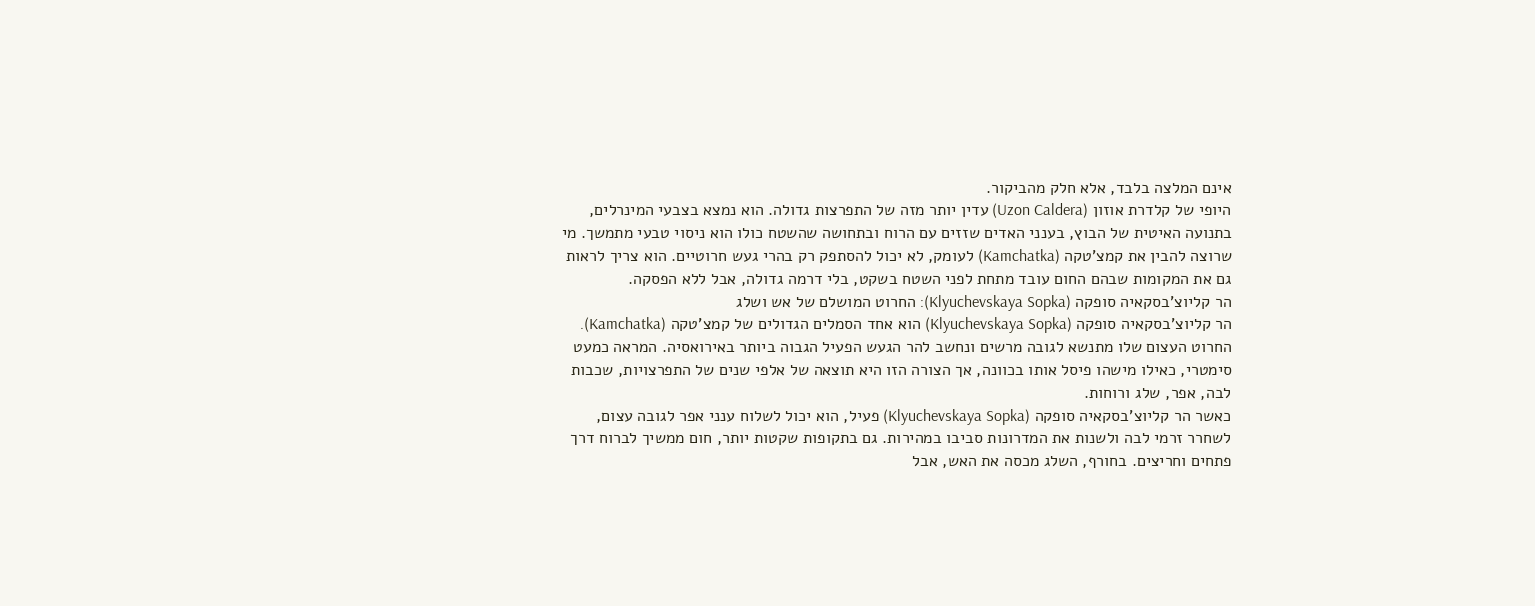אינם המלצה בלבד, אלא חלק מהביקור.
היופי של קלדרת אוזון (Uzon Caldera) עדין יותר מזה של התפרצות גדולה. הוא נמצא בצבעי המינרלים, בתנועה האיטית של הבוץ, בענני האדים שזזים עם הרוח ובתחושה שהשטח כולו הוא ניסוי טבעי מתמשך. מי שרוצה להבין את קמצ'טקה (Kamchatka) לעומק, לא יכול להסתפק רק בהרי געש חרוטיים. הוא צריך לראות גם את המקומות שבהם החום עובד מתחת לפני השטח בשקט, בלי דרמה גדולה, אבל ללא הפסקה.
הר קליוצ'בסקאיה סופקה (Klyuchevskaya Sopka): החרוט המושלם של אש ושלג
הר קליוצ'בסקאיה סופקה (Klyuchevskaya Sopka) הוא אחד הסמלים הגדולים של קמצ'טקה (Kamchatka). החרוט העצום שלו מתנשא לגובה מרשים ונחשב להר הגעש הפעיל הגבוה ביותר באירואסיה. המראה כמעט סימטרי, כאילו מישהו פיסל אותו בכוונה, אך הצורה הזו היא תוצאה של אלפי שנים של התפרצויות, שכבות לבה, אפר, שלג ורוחות.
כאשר הר קליוצ'בסקאיה סופקה (Klyuchevskaya Sopka) פעיל, הוא יכול לשלוח ענני אפר לגובה עצום, לשחרר זרמי לבה ולשנות את המדרונות סביבו במהירות. גם בתקופות שקטות יותר, חום ממשיך לברוח דרך פתחים וחריצים. בחורף, השלג מכסה את האש, אבל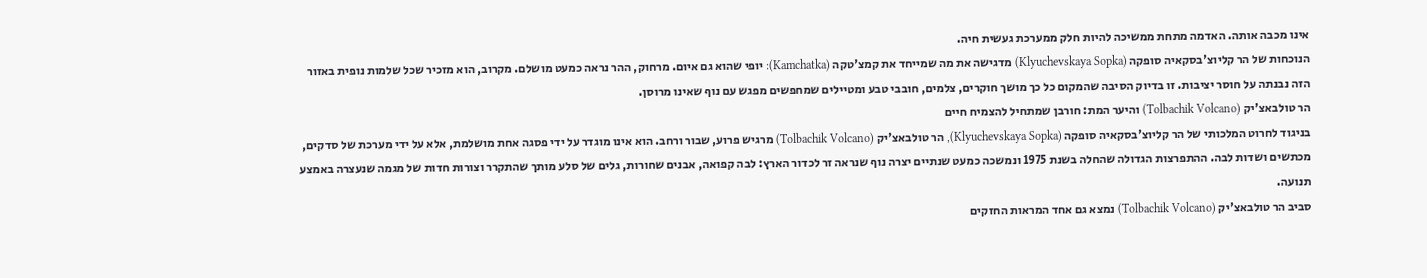אינו מכבה אותה. האדמה מתחת ממשיכה להיות חלק ממערכת געשית חיה.
הנוכחות של הר קליוצ'בסקאיה סופקה (Klyuchevskaya Sopka) מדגישה את מה שמייחד את קמצ'טקה (Kamchatka): יופי שהוא גם איום. מרחוק, ההר נראה כמעט מושלם. מקרוב, הוא מזכיר שכל שלמות נופית באזור הזה נבנתה על חוסר יציבות. זו בדיוק הסיבה שהמקום כל כך מושך חוקרים, צלמים, חובבי טבע ומטיילים שמחפשים מפגש עם נוף שאינו מרוסן.
הר טולבאצ'יק (Tolbachik Volcano) והיער המת: חורבן שמתחיל להצמיח חיים
בניגוד לחרוט המלכותי של הר קליוצ'בסקאיה סופקה (Klyuchevskaya Sopka), הר טולבאצ'יק (Tolbachik Volcano) מרגיש פרוע, שבור ורחב. הוא אינו מוגדר על ידי פסגה אחת מושלמת, אלא על ידי מערכת של סדקים, מכתשים ושדות לבה. ההתפרצות הגדולה שהחלה בשנת 1975 ונמשכה כמעט שנתיים יצרה נוף שנראה זר לכדור הארץ: לבה קפואה, אבנים שחורות, גלים של סלע מותך שהתקרר וצורות חדות של מגמה שנעצרה באמצע תנועה.
סביב הר טולבאצ'יק (Tolbachik Volcano) נמצא גם אחד המראות החזקים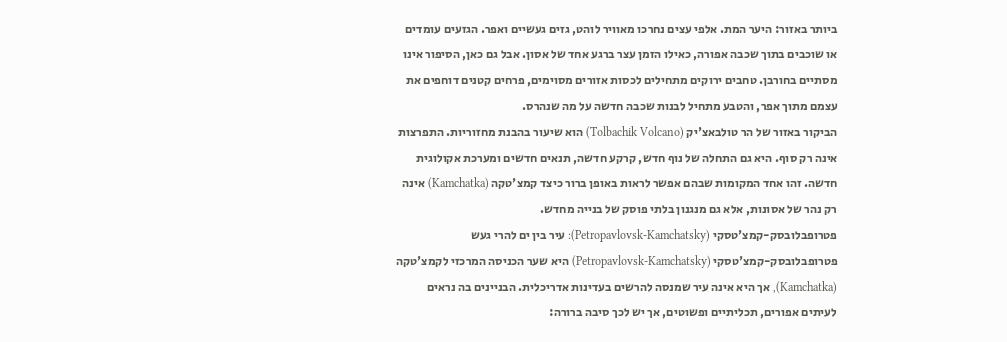ביותר באזור: היער המת. אלפי עצים נחרכו מאוויר לוהט, גזים געשיים ואפר. הגזעים עומדים או שוכבים בתוך שכבה אפורה, כאילו הזמן עצר ברגע אחד של אסון. אבל גם כאן, הסיפור אינו מסתיים בחורבן. טחבים ירוקים מתחילים לכסות אזורים מסוימים, פרחים קטנים דוחפים את עצמם מתוך אפר, והטבע מתחיל לבנות שכבה חדשה על מה שנהרס.
הביקור באזור של הר טולבאצ'יק (Tolbachik Volcano) הוא שיעור בהבנת מחזוריות. התפרצות אינה רק סוף. היא גם התחלה של נוף חדש, קרקע חדשה, תנאים חדשים ומערכת אקולוגית חדשה. זהו אחד המקומות שבהם אפשר לראות באופן ברור כיצד קמצ'טקה (Kamchatka) אינה רק נהר של אסונות, אלא גם מנגנון בלתי פוסק של בנייה מחדש.
פטרופבלובסק-קמצ'טסקי (Petropavlovsk-Kamchatsky): עיר בין ים להרי געש
פטרופבלובסק-קמצ'טסקי (Petropavlovsk-Kamchatsky) היא שער הכניסה המרכזי לקמצ'טקה (Kamchatka), אך היא אינה עיר שמנסה להרשים בעדינות אדריכלית. הבניינים בה נראים לעיתים אפורים, תכליתיים ופשוטים, אך יש לכך סיבה ברורה: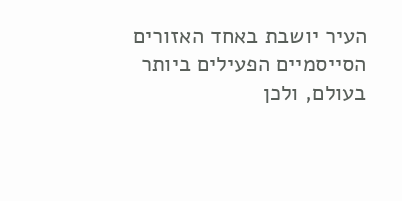העיר יושבת באחד האזורים הסייסמיים הפעילים ביותר בעולם, ולכן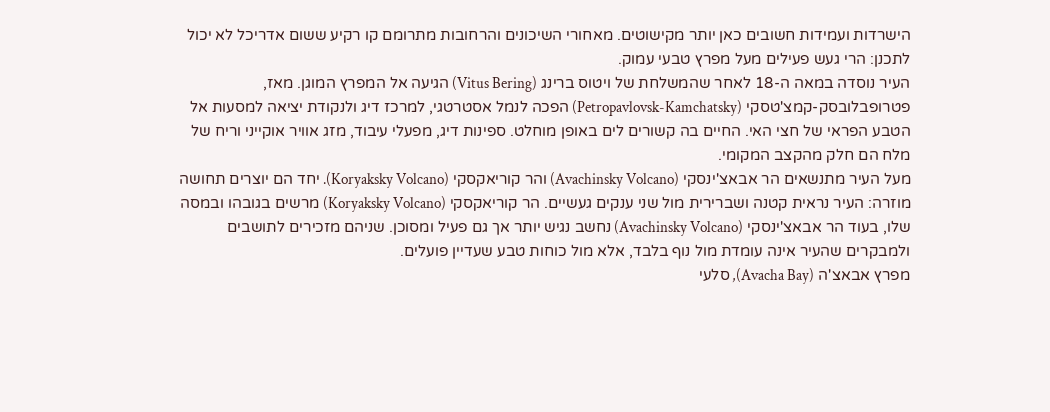הישרדות ועמידות חשובים כאן יותר מקישוטים. מאחורי השיכונים והרחובות מתרומם קו רקיע ששום אדריכל לא יכול לתכנן: הרי געש פעילים מעל מפרץ טבעי עמוק.
העיר נוסדה במאה ה-18 לאחר שהמשלחת של ויטוס ברינג (Vitus Bering) הגיעה אל המפרץ המוגן. מאז, פטרופבלובסק-קמצ'טסקי (Petropavlovsk-Kamchatsky) הפכה לנמל אסטרטגי, למרכז דיג ולנקודת יציאה למסעות אל הטבע הפראי של חצי האי. החיים בה קשורים לים באופן מוחלט. ספינות דיג, מפעלי עיבוד, מזג אוויר אוקייני וריח של מלח הם חלק מהקצב המקומי.
מעל העיר מתנשאים הר אבאצ'ינסקי (Avachinsky Volcano) והר קוריאקסקי (Koryaksky Volcano). יחד הם יוצרים תחושה מוזרה: העיר נראית קטנה ושברירית מול שני ענקים געשיים. הר קוריאקסקי (Koryaksky Volcano) מרשים בגובהו ובמסה שלו, בעוד הר אבאצ'ינסקי (Avachinsky Volcano) נחשב נגיש יותר אך גם פעיל ומסוכן. שניהם מזכירים לתושבים ולמבקרים שהעיר אינה עומדת מול נוף בלבד, אלא מול כוחות טבע שעדיין פועלים.
מפרץ אבאצ'ה (Avacha Bay), סלעי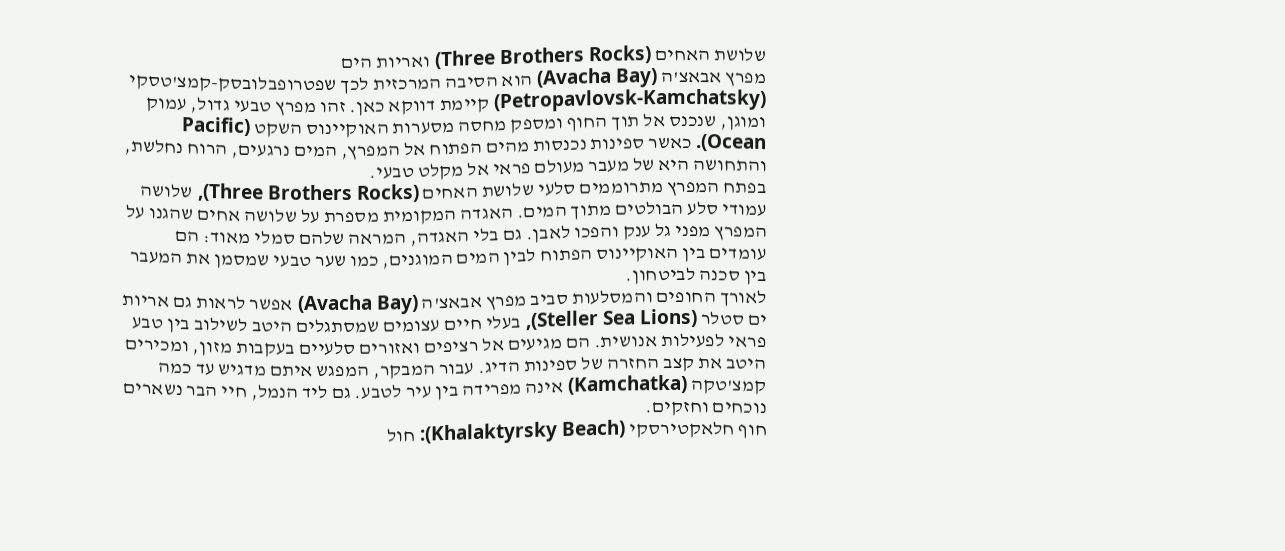שלושת האחים (Three Brothers Rocks) ואריות הים
מפרץ אבאצ'ה (Avacha Bay) הוא הסיבה המרכזית לכך שפטרופבלובסק-קמצ'טסקי (Petropavlovsk-Kamchatsky) קיימת דווקא כאן. זהו מפרץ טבעי גדול, עמוק ומוגן, שנכנס אל תוך החוף ומספק מחסה מסערות האוקיינוס השקט (Pacific Ocean). כאשר ספינות נכנסות מהים הפתוח אל המפרץ, המים נרגעים, הרוח נחלשת, והתחושה היא של מעבר מעולם פראי אל מקלט טבעי.
בפתח המפרץ מתרוממים סלעי שלושת האחים (Three Brothers Rocks), שלושה עמודי סלע הבולטים מתוך המים. האגדה המקומית מספרת על שלושה אחים שהגנו על המפרץ מפני גל ענק והפכו לאבן. גם בלי האגדה, המראה שלהם סמלי מאוד: הם עומדים בין האוקיינוס הפתוח לבין המים המוגנים, כמו שער טבעי שמסמן את המעבר בין סכנה לביטחון.
לאורך החופים והמסלעות סביב מפרץ אבאצ'ה (Avacha Bay) אפשר לראות גם אריות ים סטלר (Steller Sea Lions), בעלי חיים עצומים שמסתגלים היטב לשילוב בין טבע פראי לפעילות אנושית. הם מגיעים אל רציפים ואזורים סלעיים בעקבות מזון, ומכירים היטב את קצב החזרה של ספינות הדיג. עבור המבקר, המפגש איתם מדגיש עד כמה קמצ'טקה (Kamchatka) אינה מפרידה בין עיר לטבע. גם ליד הנמל, חיי הבר נשארים נוכחים וחזקים.
חוף חלאקטירסקי (Khalaktyrsky Beach): חול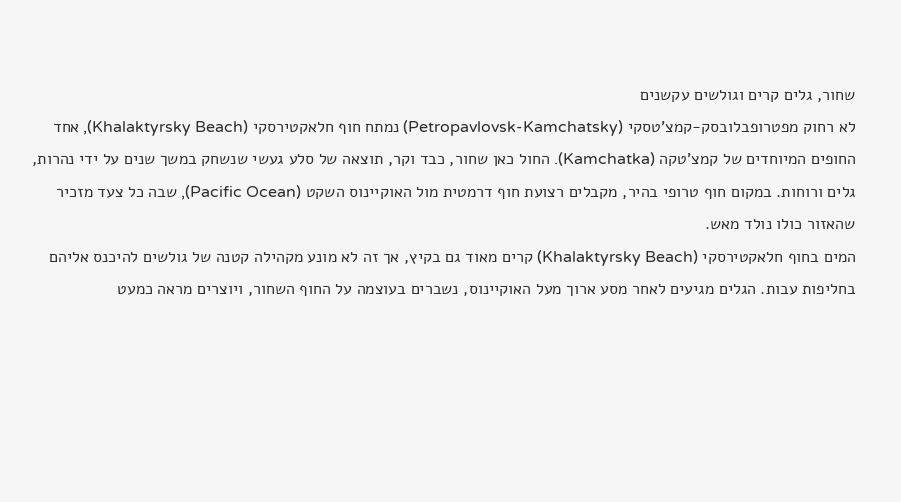שחור, גלים קרים וגולשים עקשנים
לא רחוק מפטרופבלובסק-קמצ'טסקי (Petropavlovsk-Kamchatsky) נמתח חוף חלאקטירסקי (Khalaktyrsky Beach), אחד החופים המיוחדים של קמצ'טקה (Kamchatka). החול כאן שחור, כבד וקר, תוצאה של סלע געשי שנשחק במשך שנים על ידי נהרות, גלים ורוחות. במקום חוף טרופי בהיר, מקבלים רצועת חוף דרמטית מול האוקיינוס השקט (Pacific Ocean), שבה כל צעד מזכיר שהאזור כולו נולד מאש.
המים בחוף חלאקטירסקי (Khalaktyrsky Beach) קרים מאוד גם בקיץ, אך זה לא מונע מקהילה קטנה של גולשים להיכנס אליהם בחליפות עבות. הגלים מגיעים לאחר מסע ארוך מעל האוקיינוס, נשברים בעוצמה על החוף השחור, ויוצרים מראה כמעט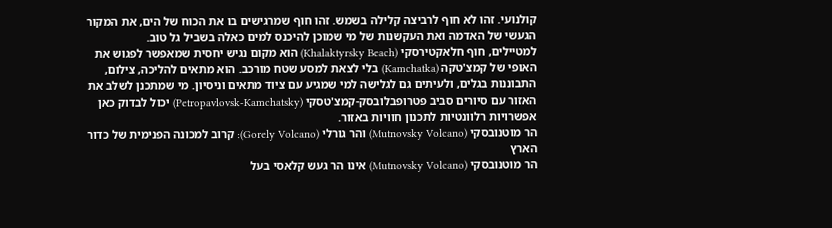קולנועי. זהו לא חוף לרביצה קלילה בשמש. זהו חוף שמרגישים בו את הכוח של הים, את המקור הגעשי של האדמה ואת העקשנות של מי שמוכן להיכנס למים כאלה בשביל גל טוב.
למטיילים, חוף חלאקטירסקי (Khalaktyrsky Beach) הוא מקום נגיש יחסית שמאפשר לפגוש את האופי של קמצ'טקה (Kamchatka) בלי לצאת למסע שטח מורכב. הוא מתאים להליכה, צילום, התבוננות בגלים, ולעיתים גם לגלישה למי שמגיע עם ציוד מתאים וניסיון. מי שמתכנן לשלב את האזור עם סיורים סביב פטרופבלובסק-קמצ'טסקי (Petropavlovsk-Kamchatsky) יכול לבדוק כאן אפשרויות רלוונטיות לתכנון חוויות באזור.
הר מוטנובסקי (Mutnovsky Volcano) והר גורלי (Gorely Volcano): קרוב למכונה הפנימית של כדור הארץ
הר מוטנובסקי (Mutnovsky Volcano) אינו הר געש קלאסי בעל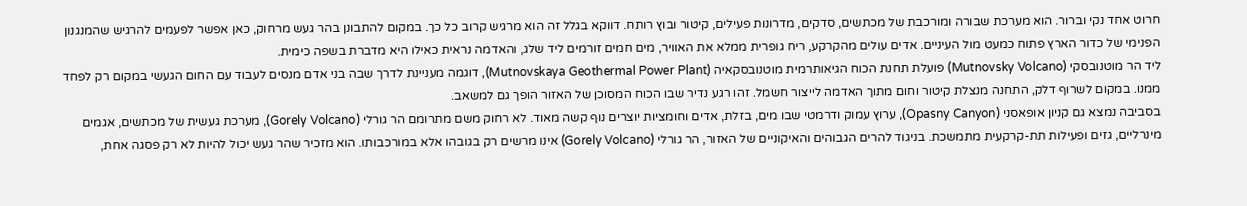חרוט אחד נקי וברור. הוא מערכת שבורה ומורכבת של מכתשים, סדקים, מדרונות פעילים, קיטור ובוץ רותח. דווקא בגלל זה הוא מרגיש קרוב כל כך. במקום להתבונן בהר געש מרחוק, כאן אפשר לפעמים להרגיש שהמנגנון הפנימי של כדור הארץ פתוח כמעט מול העיניים. אדים עולים מהקרקע, ריח גופרית ממלא את האוויר, מים חמים זורמים ליד שלג, והאדמה נראית כאילו היא מדברת בשפה כימית.
ליד הר מוטנובסקי (Mutnovsky Volcano) פועלת תחנת הכוח הגיאותרמית מוטנובסקאיה (Mutnovskaya Geothermal Power Plant), דוגמה מעניינת לדרך שבה בני אדם מנסים לעבוד עם החום הגעשי במקום רק לפחד ממנו. במקום לשרוף דלק, התחנה מנצלת קיטור וחום מתוך האדמה לייצור חשמל. זהו רגע נדיר שבו הכוח המסוכן של האזור הופך גם למשאב.
בסביבה נמצא גם קניון אופאסני (Opasny Canyon), ערוץ עמוק ודרמטי שבו מים, בזלת, אדים וחומציות יוצרים נוף קשה מאוד. לא רחוק משם מתרומם הר גורלי (Gorely Volcano), מערכת געשית של מכתשים, אגמים מינרליים, גזים ופעילות תת-קרקעית מתמשכת. בניגוד להרים הגבוהים והאיקוניים של האזור, הר גורלי (Gorely Volcano) אינו מרשים רק בגובהו אלא במורכבותו. הוא מזכיר שהר געש יכול להיות לא רק פסגה אחת,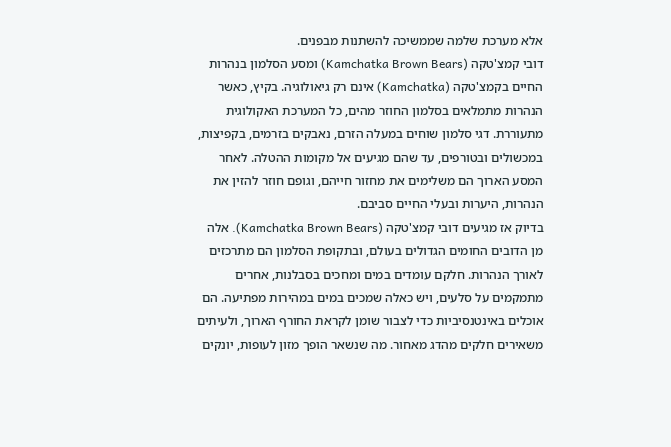אלא מערכת שלמה שממשיכה להשתנות מבפנים.
דובי קמצ'טקה (Kamchatka Brown Bears) ומסע הסלמון בנהרות
החיים בקמצ'טקה (Kamchatka) אינם רק גיאולוגיה. בקיץ, כאשר הנהרות מתמלאים בסלמון החוזר מהים, כל המערכת האקולוגית מתעוררת. דגי סלמון שוחים במעלה הזרם, נאבקים בזרמים, בקפיצות, במכשולים ובטורפים, עד שהם מגיעים אל מקומות ההטלה. לאחר המסע הארוך הם משלימים את מחזור חייהם, וגופם חוזר להזין את הנהרות, היערות ובעלי החיים סביבם.
בדיוק אז מגיעים דובי קמצ'טקה (Kamchatka Brown Bears). אלה מן הדובים החומים הגדולים בעולם, ובתקופת הסלמון הם מתרכזים לאורך הנהרות. חלקם עומדים במים ומחכים בסבלנות, אחרים מתמקמים על סלעים, ויש כאלה שמכים במים במהירות מפתיעה. הם אוכלים באינטנסיביות כדי לצבור שומן לקראת החורף הארוך, ולעיתים משאירים חלקים מהדג מאחור. מה שנשאר הופך מזון לעופות, יונקים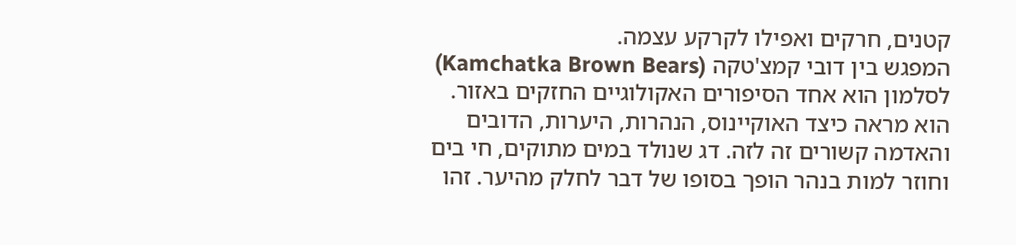קטנים, חרקים ואפילו לקרקע עצמה.
המפגש בין דובי קמצ'טקה (Kamchatka Brown Bears) לסלמון הוא אחד הסיפורים האקולוגיים החזקים באזור. הוא מראה כיצד האוקיינוס, הנהרות, היערות, הדובים והאדמה קשורים זה לזה. דג שנולד במים מתוקים, חי בים וחוזר למות בנהר הופך בסופו של דבר לחלק מהיער. זהו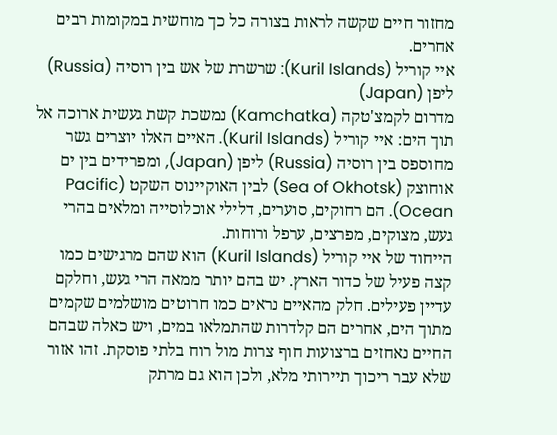מחזור חיים שקשה לראות בצורה כל כך מוחשית במקומות רבים אחרים.
איי קוריל (Kuril Islands): שרשרת של אש בין רוסיה (Russia) ליפן (Japan)
מדרום לקמצ'טקה (Kamchatka) נמשכת קשת געשית ארוכה אל תוך הים: איי קוריל (Kuril Islands). האיים האלו יוצרים גשר מחוספס בין רוסיה (Russia) ליפן (Japan), ומפרידים בין ים אוחוצק (Sea of Okhotsk) לבין האוקיינוס השקט (Pacific Ocean). הם רחוקים, סוערים, דלילי אוכלוסייה ומלאים בהרי געש, מצוקים, מפרצים, ערפל ורוחות.
הייחוד של איי קוריל (Kuril Islands) הוא שהם מרגישים כמו קצה פעיל של כדור הארץ. יש בהם יותר ממאה הרי געש, וחלקם עדיין פעילים. חלק מהאיים נראים כמו חרוטים מושלמים שקמים מתוך הים, אחרים הם קלדרות שהתמלאו במים, ויש כאלה שבהם החיים נאחזים ברצועות חוף צרות מול רוח בלתי פוסקת. זהו אזור שלא עבר ריכוך תיירותי מלא, ולכן הוא גם מרתק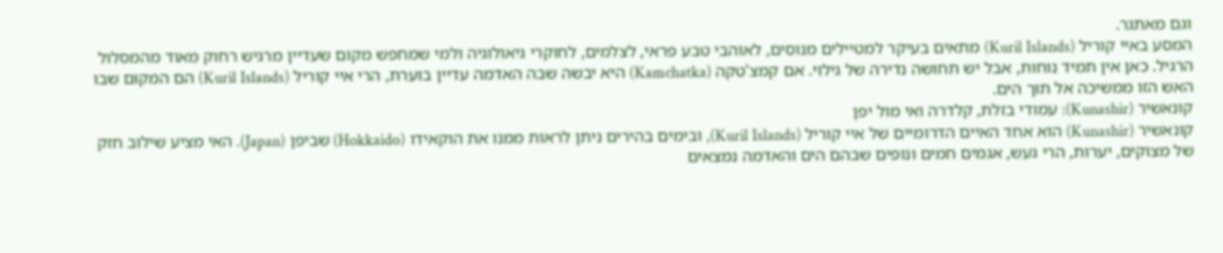וגם מאתגר.
המסע באיי קוריל (Kuril Islands) מתאים בעיקר למטיילים מנוסים, לאוהבי טבע פראי, לצלמים, לחוקרי גיאולוגיה ולמי שמחפש מקום שעדיין מרגיש רחוק מאוד מהמסלול הרגיל. כאן אין תמיד נוחות, אבל יש תחושה נדירה של גילוי. אם קמצ'טקה (Kamchatka) היא יבשה שבה האדמה עדיין בוערת, הרי איי קוריל (Kuril Islands) הם המקום שבו האש הזו ממשיכה אל תוך הים.
קונאשיר (Kunashir): עמודי בזלת, קלדרה ואי מול יפן
קונאשיר (Kunashir) הוא אחד האיים הדרומיים של איי קוריל (Kuril Islands), ובימים בהירים ניתן לראות ממנו את הוקאידו (Hokkaido) שביפן (Japan). האי מציע שילוב חזק של מצוקים, יערות, הרי געש, אגמים חמים ונופים שבהם הים והאדמה נמצאים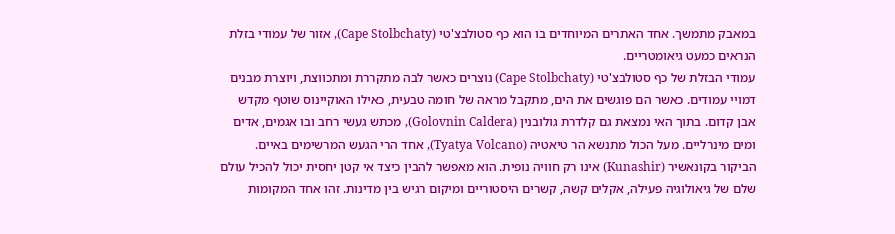במאבק מתמשך. אחד האתרים המיוחדים בו הוא כף סטולבצ'טי (Cape Stolbchaty), אזור של עמודי בזלת הנראים כמעט גיאומטריים.
עמודי הבזלת של כף סטולבצ'טי (Cape Stolbchaty) נוצרים כאשר לבה מתקררת ומתכווצת, ויוצרת מבנים דמויי עמודים. כאשר הם פוגשים את הים, מתקבל מראה של חומה טבעית, כאילו האוקיינוס שוטף מקדש אבן קדום. בתוך האי נמצאת גם קלדרת גולובנין (Golovnin Caldera), מכתש געשי רחב ובו אגמים, אדים ומים מינרליים. מעל הכול מתנשא הר טיאטיה (Tyatya Volcano), אחד הרי הגעש המרשימים באיים.
הביקור בקונאשיר (Kunashir) אינו רק חוויה נופית. הוא מאפשר להבין כיצד אי קטן יחסית יכול להכיל עולם שלם של גיאולוגיה פעילה, אקלים קשה, קשרים היסטוריים ומיקום רגיש בין מדינות. זהו אחד המקומות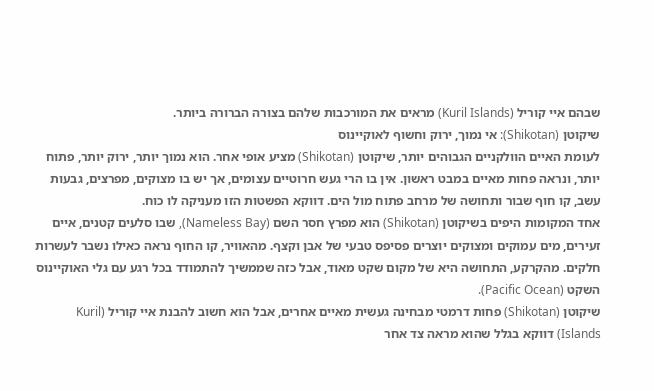שבהם איי קוריל (Kuril Islands) מראים את המורכבות שלהם בצורה הברורה ביותר.
שיקוטן (Shikotan): אי נמוך, ירוק וחשוף לאוקיינוס
לעומת האיים הוולקניים הגבוהים יותר, שיקוטן (Shikotan) מציע אופי אחר. הוא נמוך יותר, ירוק יותר, פתוח יותר, ונראה פחות מאיים במבט ראשון. אין בו הרי געש חרוטיים עצומים, אך יש בו מצוקים, מפרצים, גבעות עשב, קו חוף שבור ותחושה של מרחב פתוח מול הים. דווקא הפשטות הזו מעניקה לו כוח.
אחד המקומות היפים בשיקוטן (Shikotan) הוא מפרץ חסר השם (Nameless Bay), שבו סלעים קטנים, איים זעירים, מים עמוקים ומצוקים יוצרים פסיפס טבעי של אבן וקצף. מהאוויר, קו החוף נראה כאילו נשבר לעשרות חלקים. מהקרקע, התחושה היא של מקום שקט מאוד, אבל כזה שממשיך להתמודד בכל רגע עם גלי האוקיינוס השקט (Pacific Ocean).
שיקוטן (Shikotan) פחות דרמטי מבחינה געשית מאיים אחרים, אבל הוא חשוב להבנת איי קוריל (Kuril Islands) דווקא בגלל שהוא מראה צד אחר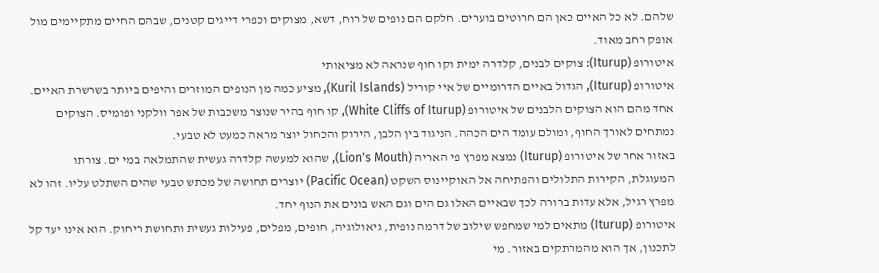שלהם. לא כל האיים כאן הם חרוטים בוערים. חלקם הם נופים של רוח, דשא, מצוקים וכפרי דייגים קטנים, שבהם החיים מתקיימים מול אופק רחב מאוד.
איטורופ (Iturup): צוקים לבנים, קלדרה ימית וקו חוף שנראה לא מציאותי
איטורופ (Iturup), הגדול באיים הדרומיים של איי קוריל (Kuril Islands), מציע כמה מן הנופים המוזרים והיפים ביותר בשרשרת האיים. אחד מהם הוא הצוקים הלבנים של איטורופ (White Cliffs of Iturup), קו חוף בהיר שנוצר משכבות של אפר וולקני ופומיס. הצוקים נמתחים לאורך החוף, ומולם עומד הים הכהה. הניגוד בין הלבן, הירוק והכחול יוצר מראה כמעט לא טבעי.
באזור אחר של איטורופ (Iturup) נמצא מפרץ פי האריה (Lion's Mouth), שהוא למעשה קלדרה געשית שהתמלאה במי ים. צורתו המעוגלת, הקירות התלולים והפתיחה אל האוקיינוס השקט (Pacific Ocean) יוצרים תחושה של מכתש טבעי שהים השתלט עליו. זהו לא מפרץ רגיל, אלא עדות ברורה לכך שבאיים האלו גם הים וגם האש בונים את הנוף יחד.
איטורופ (Iturup) מתאים למי שמחפש שילוב של דרמה נופית, גיאולוגיה, חופים, מפלים, פעילות געשית ותחושת ריחוק. הוא אינו יעד קל לתכנון, אך הוא מהמרתקים באזור. מי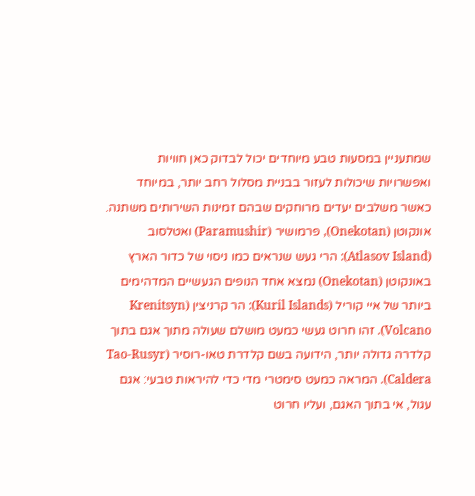שמתעניין במסעות טבע מיוחדים יכול לבדוק כאן חוויות ואפשרויות שיכולות לעזור בבניית מסלול רחב יותר, במיוחד כאשר משלבים יעדים מרוחקים שבהם זמינות השירותים משתנה.
אונקוטן (Onekotan), פרמושיר (Paramushir) ואטלסוב (Atlasov Island): הרי געש שנראים כמו ניסוי של כדור הארץ
באונקוטן (Onekotan) נמצא אחד הנופים הגעשיים המדהימים ביותר של איי קוריל (Kuril Islands): הר קרניצין (Krenitsyn Volcano). זהו חרוט געשי כמעט מושלם שעולה מתוך אגם בתוך קלדרה גדולה יותר, הידועה בשם קלדרת טאו-רוסיר (Tao-Rusyr Caldera). המראה כמעט סימטרי מדי כדי להיראות טבעי: אגם עגול, אי בתוך האגם, ועליו חרוט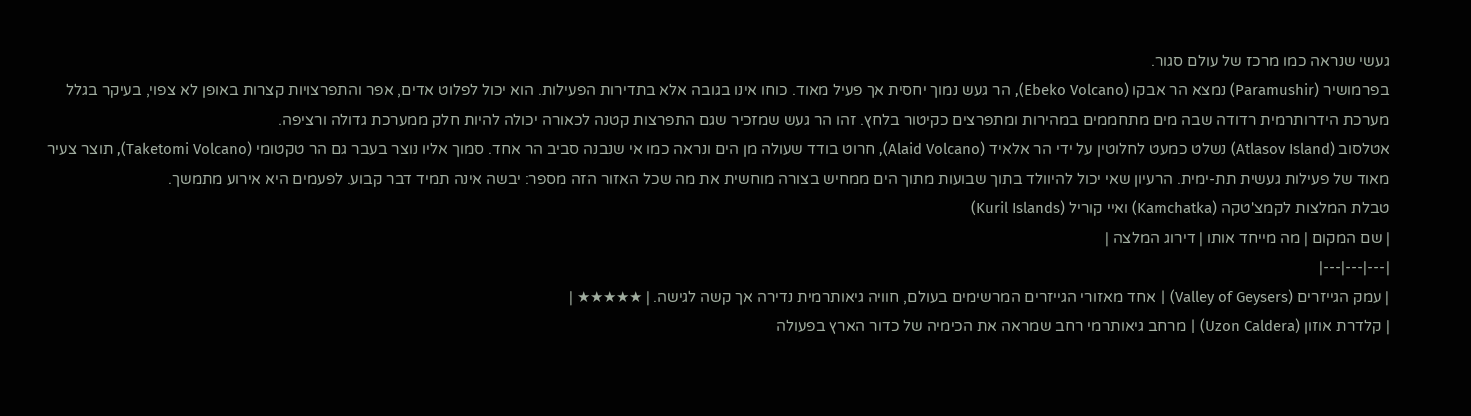געשי שנראה כמו מרכז של עולם סגור.
בפרמושיר (Paramushir) נמצא הר אבקו (Ebeko Volcano), הר געש נמוך יחסית אך פעיל מאוד. כוחו אינו בגובה אלא בתדירות הפעילות. הוא יכול לפלוט אדים, אפר והתפרצויות קצרות באופן לא צפוי, בעיקר בגלל מערכת הידרותרמית רדודה שבה מים מתחממים במהירות ומתפרצים כקיטור בלחץ. זהו הר געש שמזכיר שגם התפרצות קטנה לכאורה יכולה להיות חלק ממערכת גדולה ורציפה.
אטלסוב (Atlasov Island) נשלט כמעט לחלוטין על ידי הר אלאיד (Alaid Volcano), חרוט בודד שעולה מן הים ונראה כמו אי שנבנה סביב הר אחד. סמוך אליו נוצר בעבר גם הר טקטומי (Taketomi Volcano), תוצר צעיר מאוד של פעילות געשית תת-ימית. הרעיון שאי יכול להיוולד בתוך שבועות מתוך הים ממחיש בצורה מוחשית את מה שכל האזור הזה מספר: יבשה אינה תמיד דבר קבוע. לפעמים היא אירוע מתמשך.
טבלת המלצות לקמצ'טקה (Kamchatka) ואיי קוריל (Kuril Islands)
| שם המקום | מה מייחד אותו | דירוג המלצה |
|---|---|---|
| עמק הגייזרים (Valley of Geysers) | אחד מאזורי הגייזרים המרשימים בעולם, חוויה גיאותרמית נדירה אך קשה לגישה. | ★★★★★ |
| קלדרת אוזון (Uzon Caldera) | מרחב גיאותרמי רחב שמראה את הכימיה של כדור הארץ בפעולה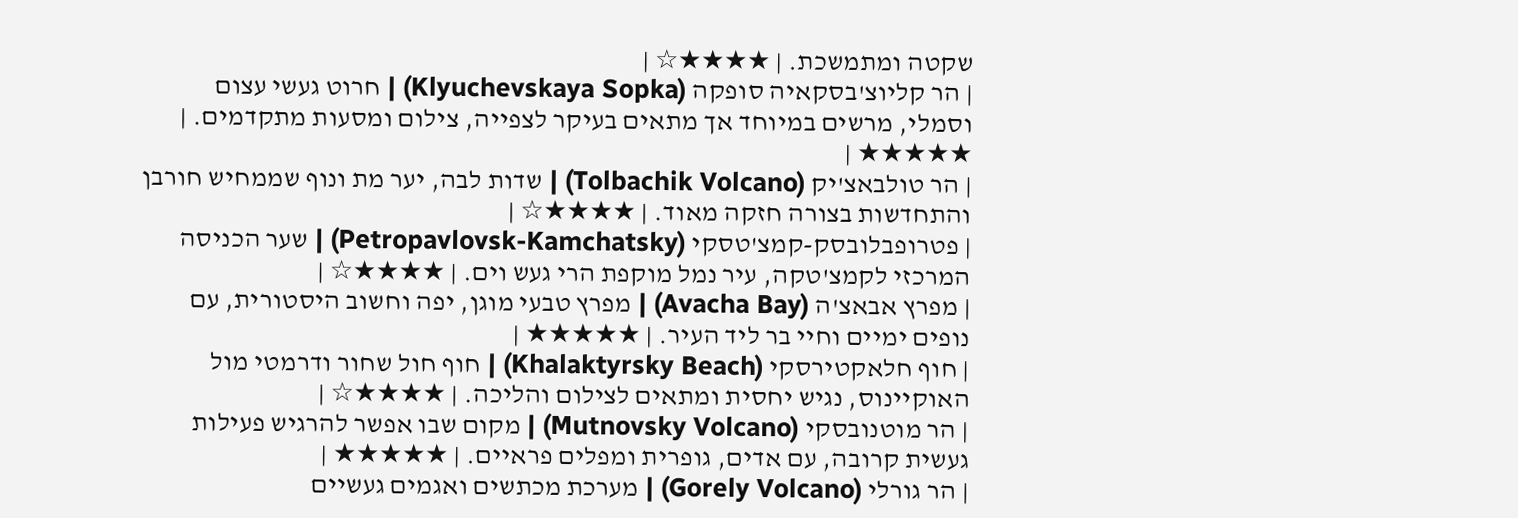שקטה ומתמשכת. | ★★★★☆ |
| הר קליוצ'בסקאיה סופקה (Klyuchevskaya Sopka) | חרוט געשי עצום וסמלי, מרשים במיוחד אך מתאים בעיקר לצפייה, צילום ומסעות מתקדמים. | ★★★★★ |
| הר טולבאצ'יק (Tolbachik Volcano) | שדות לבה, יער מת ונוף שממחיש חורבן והתחדשות בצורה חזקה מאוד. | ★★★★☆ |
| פטרופבלובסק-קמצ'טסקי (Petropavlovsk-Kamchatsky) | שער הכניסה המרכזי לקמצ'טקה, עיר נמל מוקפת הרי געש וים. | ★★★★☆ |
| מפרץ אבאצ'ה (Avacha Bay) | מפרץ טבעי מוגן, יפה וחשוב היסטורית, עם נופים ימיים וחיי בר ליד העיר. | ★★★★★ |
| חוף חלאקטירסקי (Khalaktyrsky Beach) | חוף חול שחור ודרמטי מול האוקיינוס, נגיש יחסית ומתאים לצילום והליכה. | ★★★★☆ |
| הר מוטנובסקי (Mutnovsky Volcano) | מקום שבו אפשר להרגיש פעילות געשית קרובה, עם אדים, גופרית ומפלים פראיים. | ★★★★★ |
| הר גורלי (Gorely Volcano) | מערכת מכתשים ואגמים געשיים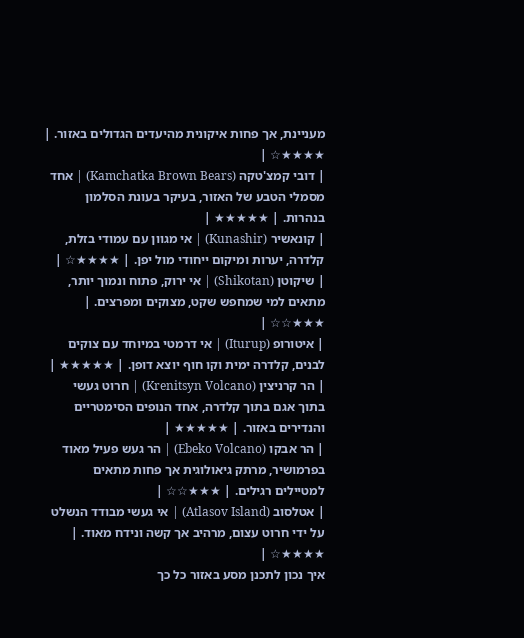מעניינת, אך פחות איקונית מהיעדים הגדולים באזור. | ★★★★☆ |
| דובי קמצ'טקה (Kamchatka Brown Bears) | אחד מסמלי הטבע של האזור, בעיקר בעונת הסלמון בנהרות. | ★★★★★ |
| קונאשיר (Kunashir) | אי מגוון עם עמודי בזלת, קלדרה, יערות ומיקום ייחודי מול יפן. | ★★★★☆ |
| שיקוטן (Shikotan) | אי ירוק, פתוח ונמוך יותר, מתאים למי שמחפש שקט, מצוקים ומפרצים. | ★★★☆☆ |
| איטורופ (Iturup) | אי דרמטי במיוחד עם צוקים לבנים, קלדרה ימית וקו חוף יוצא דופן. | ★★★★★ |
| הר קרניצין (Krenitsyn Volcano) | חרוט געשי בתוך אגם בתוך קלדרה, אחד הנופים הסימטריים והנדירים באזור. | ★★★★★ |
| הר אבקו (Ebeko Volcano) | הר געש פעיל מאוד בפרמושיר, מרתק גיאולוגית אך פחות מתאים למטיילים רגילים. | ★★★☆☆ |
| אטלסוב (Atlasov Island) | אי געשי מבודד הנשלט על ידי חרוט עצום, מרהיב אך קשה ונידח מאוד. | ★★★★☆ |
איך נכון לתכנן מסע באזור כל כך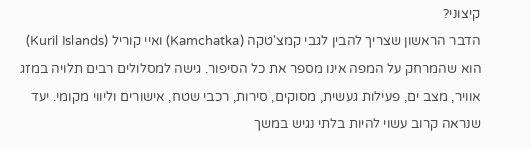קיצוני?
הדבר הראשון שצריך להבין לגבי קמצ'טקה (Kamchatka) ואיי קוריל (Kuril Islands) הוא שהמרחק על המפה אינו מספר את כל הסיפור. גישה למסלולים רבים תלויה במזג אוויר, מצב ים, פעילות געשית, מסוקים, סירות, רכבי שטח, אישורים וליווי מקומי. יעד שנראה קרוב עשוי להיות בלתי נגיש במשך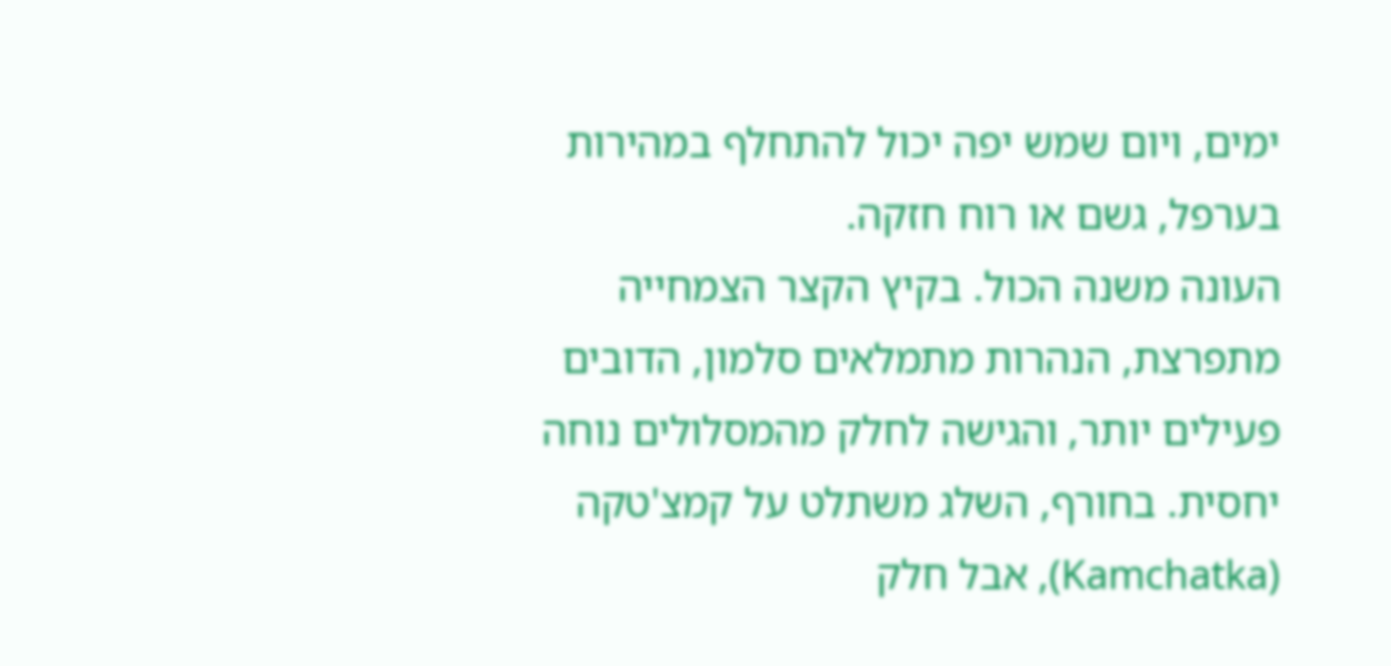ימים, ויום שמש יפה יכול להתחלף במהירות בערפל, גשם או רוח חזקה.
העונה משנה הכול. בקיץ הקצר הצמחייה מתפרצת, הנהרות מתמלאים סלמון, הדובים פעילים יותר, והגישה לחלק מהמסלולים נוחה יחסית. בחורף, השלג משתלט על קמצ'טקה (Kamchatka), אבל חלק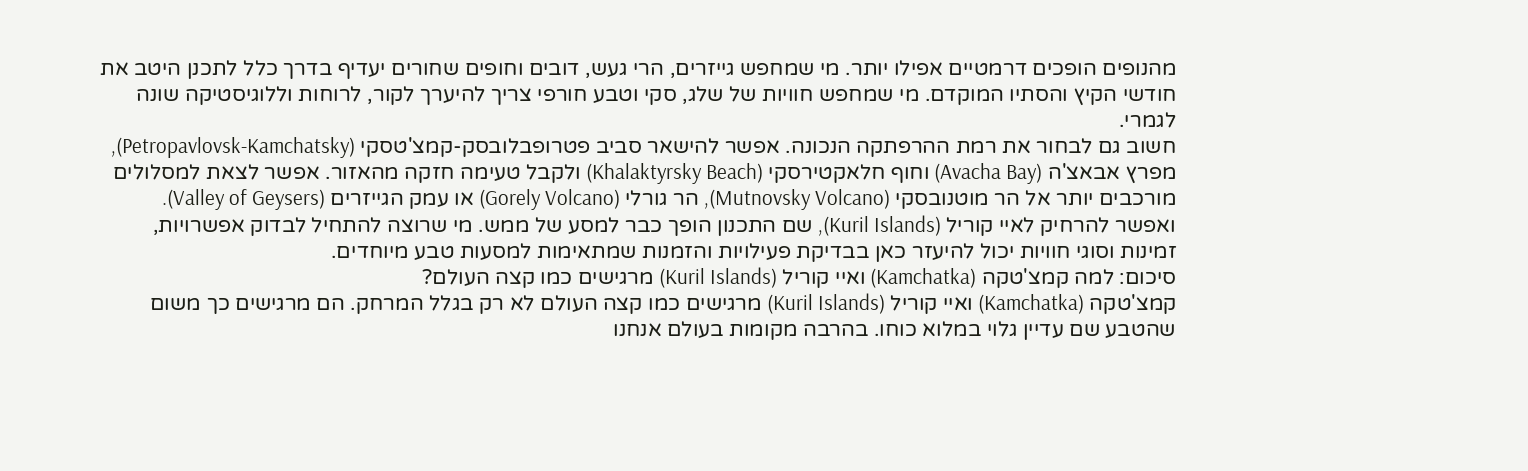מהנופים הופכים דרמטיים אפילו יותר. מי שמחפש גייזרים, הרי געש, דובים וחופים שחורים יעדיף בדרך כלל לתכנן היטב את חודשי הקיץ והסתיו המוקדם. מי שמחפש חוויות של שלג, סקי וטבע חורפי צריך להיערך לקור, לרוחות וללוגיסטיקה שונה לגמרי.
חשוב גם לבחור את רמת ההרפתקה הנכונה. אפשר להישאר סביב פטרופבלובסק-קמצ'טסקי (Petropavlovsk-Kamchatsky), מפרץ אבאצ'ה (Avacha Bay) וחוף חלאקטירסקי (Khalaktyrsky Beach) ולקבל טעימה חזקה מהאזור. אפשר לצאת למסלולים מורכבים יותר אל הר מוטנובסקי (Mutnovsky Volcano), הר גורלי (Gorely Volcano) או עמק הגייזרים (Valley of Geysers). ואפשר להרחיק לאיי קוריל (Kuril Islands), שם התכנון הופך כבר למסע של ממש. מי שרוצה להתחיל לבדוק אפשרויות, זמינות וסוגי חוויות יכול להיעזר כאן בבדיקת פעילויות והזמנות שמתאימות למסעות טבע מיוחדים.
סיכום: למה קמצ'טקה (Kamchatka) ואיי קוריל (Kuril Islands) מרגישים כמו קצה העולם?
קמצ'טקה (Kamchatka) ואיי קוריל (Kuril Islands) מרגישים כמו קצה העולם לא רק בגלל המרחק. הם מרגישים כך משום שהטבע שם עדיין גלוי במלוא כוחו. בהרבה מקומות בעולם אנחנו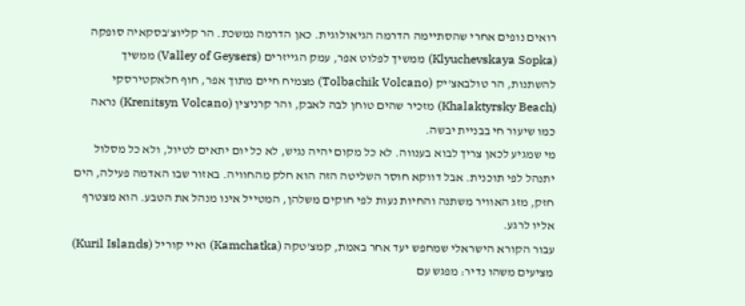רואים נופים אחרי שהסתיימה הדרמה הגיאולוגית. כאן הדרמה נמשכת. הר קליוצ'בסקאיה סופקה (Klyuchevskaya Sopka) ממשיך לפלוט אפר, עמק הגייזרים (Valley of Geysers) ממשיך להשתנות, הר טולבאצ'יק (Tolbachik Volcano) מצמיח חיים מתוך אפר, חוף חלאקטירסקי (Khalaktyrsky Beach) מזכיר שהים טוחן לבה לאבק, והר קרניצין (Krenitsyn Volcano) נראה כמו שיעור חי בבניית יבשה.
מי שמגיע לכאן צריך לבוא בענווה. לא כל מקום יהיה נגיש, לא כל יום יתאים לטיול, ולא כל מסלול יתנהל לפי תוכנית. אבל דווקא חוסר השליטה הזה הוא חלק מהחוויה. באזור שבו האדמה פעילה, הים חזק, מזג האוויר משתנה והחיות נעות לפי חוקים משלהן, המטייל אינו מנהל את הטבע. הוא מצטרף אליו לרגע.
עבור הקורא הישראלי שמחפש יעד אחר באמת, קמצ'טקה (Kamchatka) ואיי קוריל (Kuril Islands) מציעים משהו נדיר: מפגש עם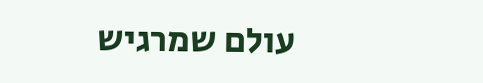עולם שמרגיש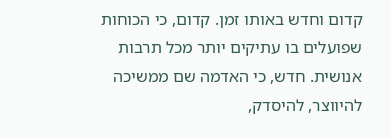קדום וחדש באותו זמן. קדום, כי הכוחות שפועלים בו עתיקים יותר מכל תרבות אנושית. חדש, כי האדמה שם ממשיכה להיווצר, להיסדק,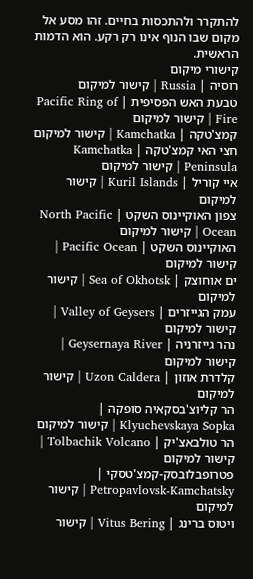להתקרר ולהתכסות בחיים. זהו מסע אל מקום שבו הנוף אינו רק רקע. הוא הדמות הראשית.
קישורי מיקום
רוסיה | Russia | קישור למיקום
טבעת האש הפסיפית | Pacific Ring of Fire | קישור למיקום
קמצ'טקה | Kamchatka | קישור למיקום
חצי האי קמצ'טקה | Kamchatka Peninsula | קישור למיקום
איי קוריל | Kuril Islands | קישור למיקום
צפון האוקיינוס השקט | North Pacific Ocean | קישור למיקום
האוקיינוס השקט | Pacific Ocean | קישור למיקום
ים אוחוצק | Sea of Okhotsk | קישור למיקום
עמק הגייזרים | Valley of Geysers | קישור למיקום
נהר גייזרניה | Geysernaya River | קישור למיקום
קלדרת אוזון | Uzon Caldera | קישור למיקום
הר קליוצ'בסקאיה סופקה | Klyuchevskaya Sopka | קישור למיקום
הר טולבאצ'יק | Tolbachik Volcano | קישור למיקום
פטרופבלובסק-קמצ'טסקי | Petropavlovsk-Kamchatsky | קישור למיקום
ויטוס ברינג | Vitus Bering | קישור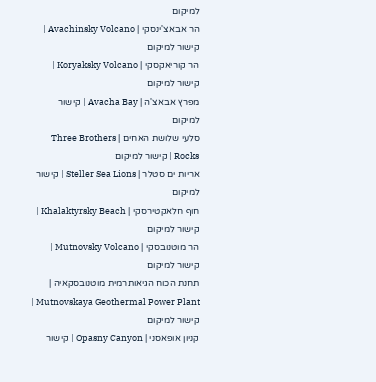למיקום
הר אבאצ'ינסקי | Avachinsky Volcano | קישור למיקום
הר קוריאקסקי | Koryaksky Volcano | קישור למיקום
מפרץ אבאצ'ה | Avacha Bay | קישור למיקום
סלעי שלושת האחים | Three Brothers Rocks | קישור למיקום
אריות ים סטלר | Steller Sea Lions | קישור למיקום
חוף חלאקטירסקי | Khalaktyrsky Beach | קישור למיקום
הר מוטנובסקי | Mutnovsky Volcano | קישור למיקום
תחנת הכוח הגיאותרמית מוטנובסקאיה | Mutnovskaya Geothermal Power Plant | קישור למיקום
קניון אופאסני | Opasny Canyon | קישור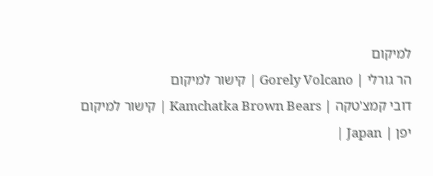למיקום
הר גורלי | Gorely Volcano | קישור למיקום
דובי קמצ'טקה | Kamchatka Brown Bears | קישור למיקום
יפן | Japan |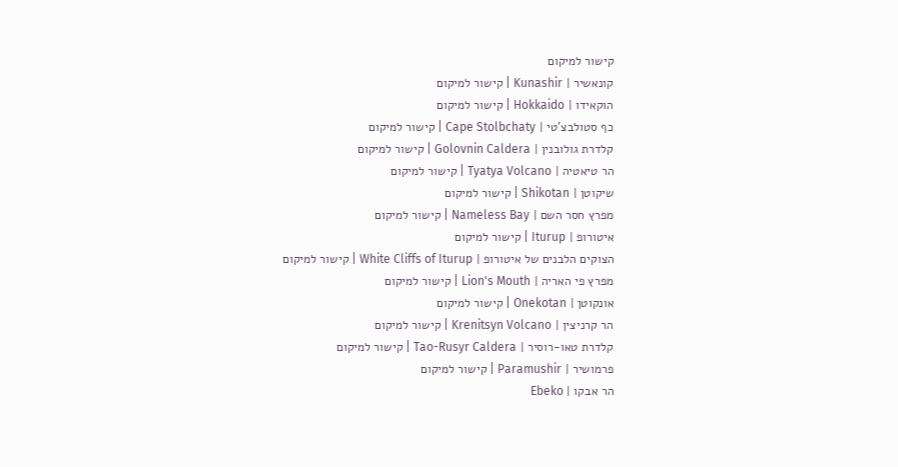קישור למיקום
קונאשיר | Kunashir | קישור למיקום
הוקאידו | Hokkaido | קישור למיקום
כף סטולבצ'טי | Cape Stolbchaty | קישור למיקום
קלדרת גולובנין | Golovnin Caldera | קישור למיקום
הר טיאטיה | Tyatya Volcano | קישור למיקום
שיקוטן | Shikotan | קישור למיקום
מפרץ חסר השם | Nameless Bay | קישור למיקום
איטורופ | Iturup | קישור למיקום
הצוקים הלבנים של איטורופ | White Cliffs of Iturup | קישור למיקום
מפרץ פי האריה | Lion's Mouth | קישור למיקום
אונקוטן | Onekotan | קישור למיקום
הר קרניצין | Krenitsyn Volcano | קישור למיקום
קלדרת טאו-רוסיר | Tao-Rusyr Caldera | קישור למיקום
פרמושיר | Paramushir | קישור למיקום
הר אבקו | Ebeko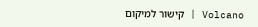Volcano | קישור למיקום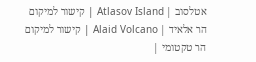אטלסוב | Atlasov Island | קישור למיקום
הר אלאיד | Alaid Volcano | קישור למיקום
הר טקטומי |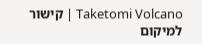Taketomi Volcano | קישור למיקום